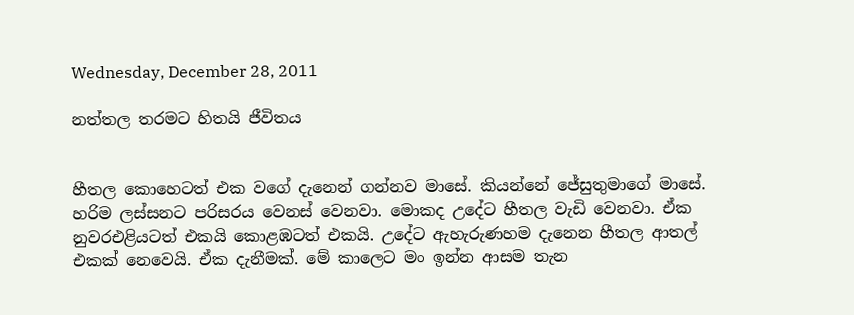Wednesday, December 28, 2011

නත්තල තරමට හිතයි ජීවිතය


හීතල කොහෙටත් එක වගේ දැනෙන් ගන්නව මාසේ. කියන්නේ ජේසුතුමාගේ මාසේ. හරිම ලස්සනට පරිසරය වෙනස් වෙනවා. මොකද උදේට හීතල වැඩි වෙනවා. ඒක නුවරඑළියටත් එකයි කොළඹටත් එකයි. උදේට ඇහැරුණහම දැනෙන හීතල ආතල් එකක් නෙවෙයි. ඒක දැනීමක්. මේ කාලෙට මං ඉන්න ආසම තැන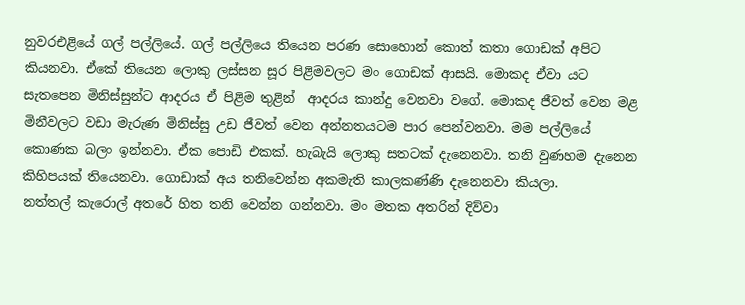නුවරඑළියේ ගල් පල්ලියේ. ගල් පල්ලියෙ තියෙන පරණ සොහොන් කොත් කතා ගොඩක් අපිට කියනවා. ඒකේ තියෙන ලොකු ලස්සන සූර පිළිමවලට මං ගොඩක් ආසයි. මොකද ඒවා යට සැතපෙන මිනිස්සුන්ට ආදරය ඒ පිළිම තුළින්  ආදරය කාන්දු වෙනවා වගේ. මොකද ජීවත් වෙන මළ මිනීවලට වඩා මැරුණ මිනිස්සු උඩ ජීවත් වෙන අන්නතයටම පාර පෙන්වනවා. මම පල්ලියේ කොණක බලං ඉන්නවා. ඒක පොඩි එකක්. හැබැයි ලොකු සතටක් දැනෙනවා. තනි වුණහම දැනෙන කිහිපයක් තියෙනවා. ගොඩාක් අය තනිවෙන්න අකමැති කාලකණ්ණි දැනෙනවා කියලා.
නත්තල් කැරොල් අතරේ හිත තනි වෙන්න ගන්නවා. මං මතක අතරින් දිව්වා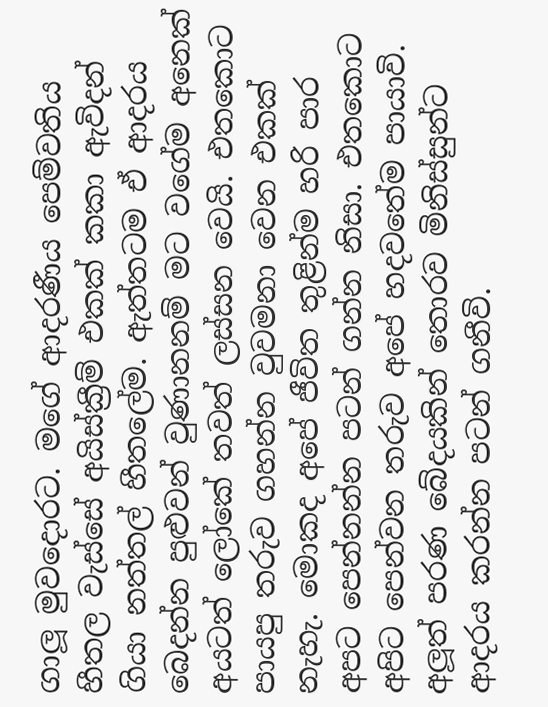ගාලූ මුවදොරට. මගේ ආදරණීය පෙම්වතිය හීතල වැස්සේ අයිස්ක්‍රීම් එකක් කකා ඇවිදන් ගියා නත්තල් හීතලේම. ඇත්තටම ඒ ආදරය බෙදන්න පුළුවන් වුණානනම් මට වගේම අනෙක් අයටත් ලෝකේ තවත් ලස්සන වෙයි. එතකොට පායපු තරුව ගහන්න වුවමනා වෙන එකක් නැහැ. මොකද අපේ ජීවිත තුළින්ම හරි පාර අපට පෙන්නන්න පටන් ගන්න නිසා. එතකොට අපිට පෙන්වන තරුව අපේ හදවතේම පායාවි. අලූත් පරණ බේදයකින් තොරව මිනිස්සුන්ට ආදරය කරන්න පටන් ගනීවි.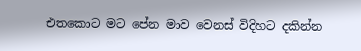එතකොට මට පේන මාව වෙනස් විදිහට දකින්න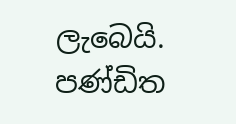ලැබෙයි. පණ්ඩිත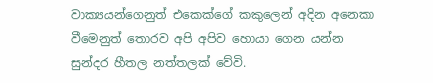වාක්‍යයන්ගෙනුත් එකෙක්ගේ කකුලෙන් අදින අනෙකා වීමෙනුත් තොරව අපි අපිව හොයා ගෙන යන්න සුන්දර හීතල නත්තලක් වේවි.